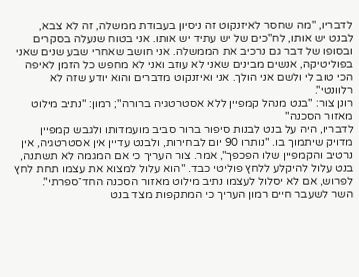לדבריו, "מה שחסר לאיזנקוט זה ניסיון בעבודת ממשלה, זה לא צבא, לבנט יש אותו, לח"כים של יש עתיד יש אותו. אני בטוח שנעלה בסקרים ובסופו של דבר גם נרכיב את הממשלה. אני חושב שאחרי שבע שנים שאני בפוליטיקה, אנשים מבינים שאני לא עוזב ואני לא מחפש כל הזמן לאיפה הכי טוב לי ולשם אני הולך. אני ואיזנקוט מדברים והוא יודע שזה לא רלוונטי".
רונן צור: "בנט מנהל קמפיין ללא אסטרטגיה ברורה"; רמון: "נתיב מילוט מאזור הסכנה"
לדבריו, היה על בנט לבנות סיפור ברור סביב מועמדותו ולגבש קמפיין מדויק שיתמוך בו. "נותרו 90 יום לבחירות, ולבנט עדיין אין אסטרטגיה, אין נרטיב והקמפיין שלו הפכפך", אמר. צור העריך כי אם המגמה לא תשתנה, בנט עלול להיקלע ללחץ פוליטי כבד. "הוא עלול למצוא את עצמו תחת לחץ לפרוש, אם לא יסלול לעצמו נתיב מילוט מאזור הסכנה החד־ספרתי".
השר לשעבר חיים רמון העריך כי המתקפות מצד בנט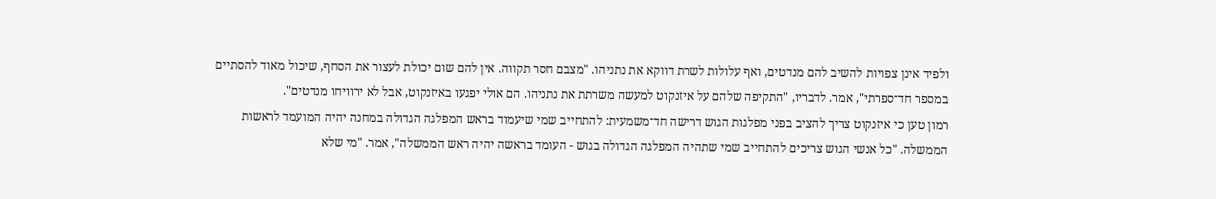ולפיד אינן צפויות להשיב להם מנדטים, ואף עלולות לשרת דווקא את נתניהו. "מצבם חסר תקווה. אין להם שום יכולת לעצור את הסחף, שיכול מאוד להסתיים במספר חד־ספרתי", אמר. לדבריו, "התקיפה שלהם על איזנקוט למעשה משרתת את נתניהו. הם אולי יפגעו באיזנקוט, אבל לא ירוויחו מנדטים".
רמון טען כי איזנקוט צריך להציב בפני מפלגות הגוש דרישה חד־משמעית: להתחייב שמי שיעמוד בראש המפלגה הגדולה במחנה יהיה המועמד לראשות הממשלה. "כל אנשי הגוש צריכים להתחייב שמי שתהיה המפלגה הגדולה בגוש - העומד בראשה יהיה ראש הממשלה", אמר. "מי שלא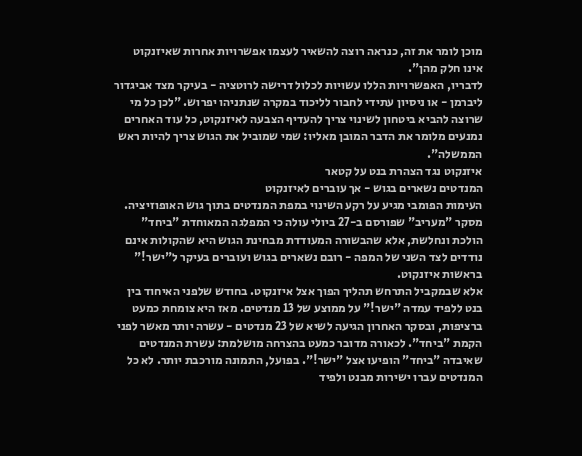מוכן לומר את זה, כנראה רוצה להשאיר לעצמו אפשרויות אחרות שאיזנקוט אינו חלק מהן".
לדבריו, האפשרויות הללו עשויות לכלול דרישה לרוטציה - בעיקר מצד אביגדור ליברמן - או ניסיון עתידי לחבור לליכוד במקרה שנתניהו יפרוש. "לכן כל מי שרוצה להביא ביטחון לשינוי צריך להעדיף הצבעה לאיזנקוט, כל עוד האחרים נמנעים מלומר את הדבר המובן מאליו: שמי שמוביל את הגוש צריך להיות ראש הממשלה".
איזנקוט נגד הצהרת בנט על קטאר
המנדטים נשארים בגוש - אך עוברים לאיזנקוט
העימות הפומבי מגיע על רקע השינוי במפת המנדטים בתוך גוש האופוזיציה. מסקר "מעריב" שפורסם ב-27 ביולי עולה כי המפלגה המאוחדת "ביחד" הולכת ונחלשת, אלא שהבשורה המעודדת מבחינת הגוש היא שהקולות אינם נודדים לצד השני של המפה - רובם נשארים בגוש ועוברים בעיקר ל"ישר!" בראשות איזנקוט.
אלא שבמקביל התרחש תהליך הפוך אצל איזנקוט. בחודש שלפני האיחוד בין בנט ללפיד עמדה "ישר!" על ממוצע של 13 מנדטים. מאז היא צומחת כמעט ברציפות, ובסקר האחרון הגיעה לשיא של 23 מנדטים - עשרה יותר מאשר לפני הקמת "ביחד". לכאורה מדובר כמעט בהצרחה מושלמת: עשרת המנדטים שאיבדה "ביחד" הופיעו אצל "ישר!". בפועל, התמונה מורכבת יותר. לא כל המנדטים עברו ישירות מבנט ולפיד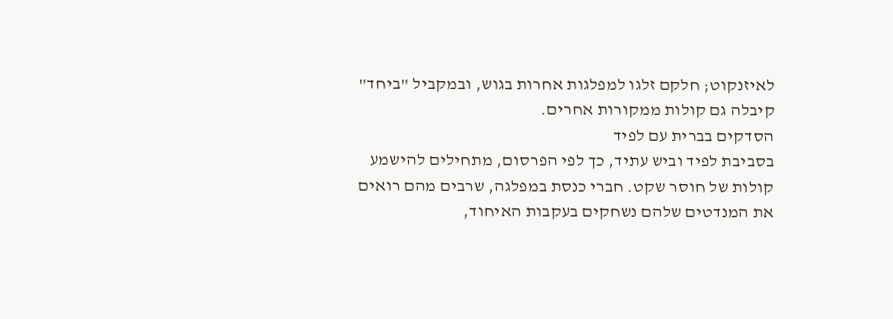לאיזנקוט; חלקם זלגו למפלגות אחרות בגוש, ובמקביל "ביחד" קיבלה גם קולות ממקורות אחרים.
הסדקים בברית עם לפיד
בסביבת לפיד וביש עתיד, כך לפי הפרסום, מתחילים להישמע קולות של חוסר שקט. חברי כנסת במפלגה, שרבים מהם רואים את המנדטים שלהם נשחקים בעקבות האיחוד,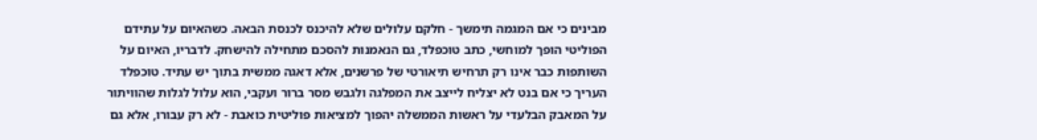מבינים כי אם המגמה תימשך - חלקם עלולים שלא להיכנס לכנסת הבאה. כשהאיום על עתידם הפוליטי הופך למוחשי, כתב טוכפלד, גם הנאמנות להסכם מתחילה להישחק. לדבריו, האיום על השותפות כבר אינו רק תרחיש תיאורטי של פרשנים, אלא דאגה ממשית בתוך יש עתיד. טוכפלד העריך כי אם בנט לא יצליח לייצב את המפלגה ולגבש מסר ברור ועקבי, הוא עלול לגלות שהוויתור על המאבק הבלעדי על ראשות הממשלה יהפוך למציאות פוליטית כואבת - לא רק עבורו, אלא גם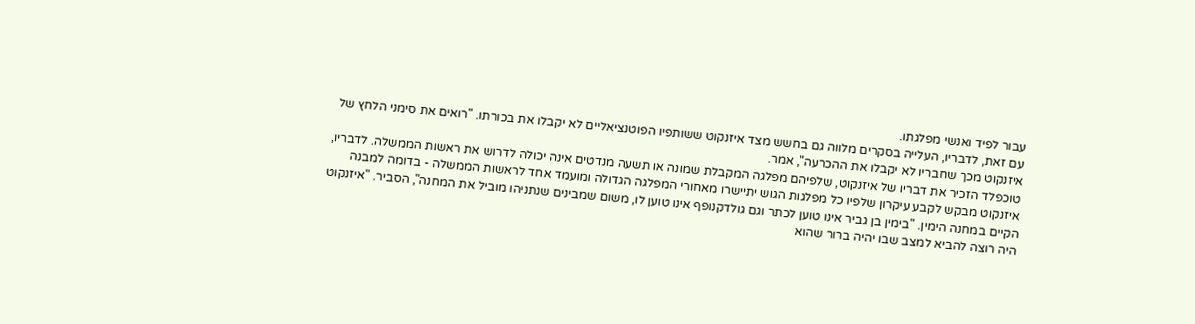עבור לפיד ואנשי מפלגתו.
עם זאת, לדבריו, העלייה בסקרים מלווה גם בחשש מצד איזנקוט ששותפיו הפוטנציאליים לא יקבלו את בכורתו. "רואים את סימני הלחץ של איזנקוט מכך שחבריו לא יקבלו את ההכרעה", אמר.
טוכפלד הזכיר את דבריו של איזנקוט, שלפיהם מפלגה המקבלת שמונה או תשעה מנדטים אינה יכולה לדרוש את ראשות הממשלה. לדבריו, איזנקוט מבקש לקבע עיקרון שלפיו כל מפלגות הגוש יתיישרו מאחורי המפלגה הגדולה ומועמד אחד לראשות הממשלה - בדומה למבנה הקיים במחנה הימין. "בימין בן גביר אינו טוען לכתר וגם גולדקנופף אינו טוען לו, משום שמבינים שנתניהו מוביל את המחנה", הסביר. "איזנקוט היה רוצה להביא למצב שבו יהיה ברור שהוא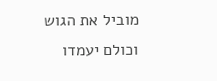מוביל את הגוש וכולם יעמדו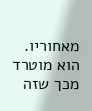מאחוריו. הוא מוטרד מכך שזה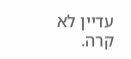עדיין לא קרה.